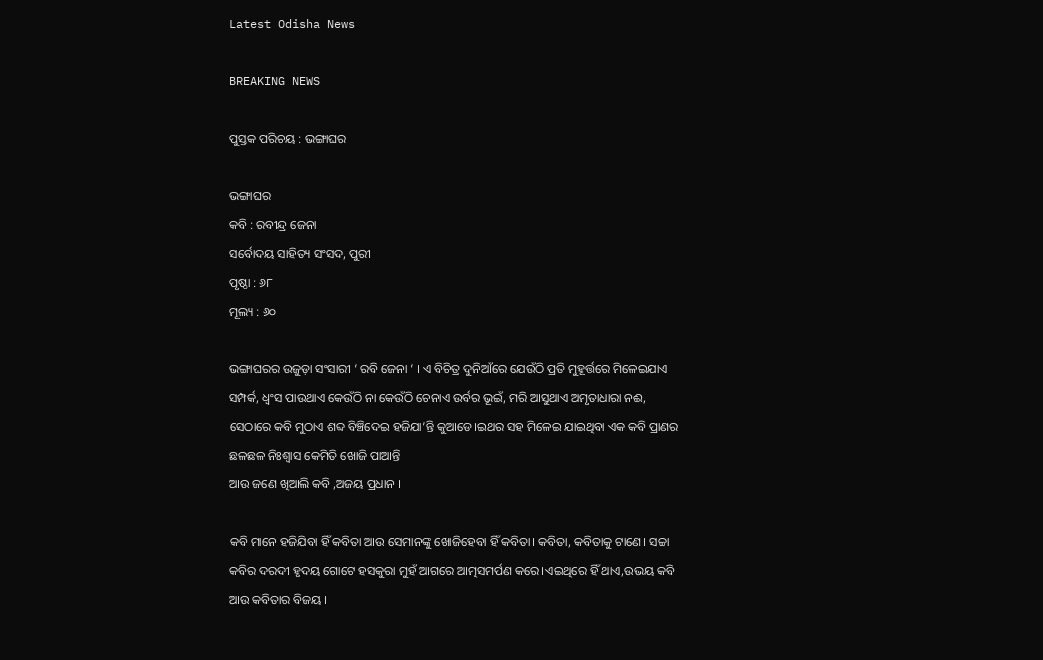Latest Odisha News

BREAKING NEWS

ପୁସ୍ତକ ପରିଚୟ : ଭଙ୍ଗାଘର

ଭଙ୍ଗାଘର
କବି : ରବୀନ୍ଦ୍ର ଜେନା
ସର୍ବୋଦୟ ସାହିତ୍ୟ ସଂସଦ, ପୁରୀ
ପୃଷ୍ଠା : ୬୮
ମୂଲ୍ୟ : ୬୦

ଭଙ୍ଗାଘରର ଉଜୁଡ଼ା ସଂସାରୀ ‘ ରବି ଜେନା ‘ । ଏ ବିଚିତ୍ର ଦୁନିଆଁରେ ଯେଉଁଠି ପ୍ରତି ମୁହୂର୍ତ୍ତରେ ମିଳେଇଯାଏ ସମ୍ପର୍କ, ଧ୍ଵଂସ ପାଉଥାଏ କେଉଁଠି ନା କେଉଁଠି ଚେନାଏ ଉର୍ବର ଭୂଇଁ, ମରି ଆସୁଥାଏ ଅମୃତାଧାରା ନଈ, ସେଠାରେ କବି ମୁଠାଏ ଶବ୍ଦ ବିଞ୍ଚିଦେଇ ହଜିଯା’ନ୍ତି କୁଆଡେ।ଇଥର ସହ ମିଳେଇ ଯାଇଥିବା ଏକ କବି ପ୍ରାଣର ଛଳଛଳ ନିଃଶ୍ୱାସ କେମିତି ଖୋଜି ପାଆନ୍ତି
ଆଉ ଜଣେ ଖିଆଲି କବି ,ଅଜୟ ପ୍ରଧାନ ।

କବି ମାନେ ହଜିଯିବା ହିଁ କବିତା ଆଉ ସେମାନଙ୍କୁ ଖୋଜିହେବା ହିଁ କବିତା। କବିତା, କବିତାକୁ ଟାଣେ। ସଚ୍ଚା କବିର ଦରଦୀ ହୃଦୟ ଗୋଟେ ହସକୁରା ମୁହଁ ଆଗରେ ଆତ୍ମସମର୍ପଣ କରେ।ଏଇଥିରେ ହିଁ ଥାଏ,ଉଭୟ କବି ଆଉ କବିତାର ବିଜୟ ।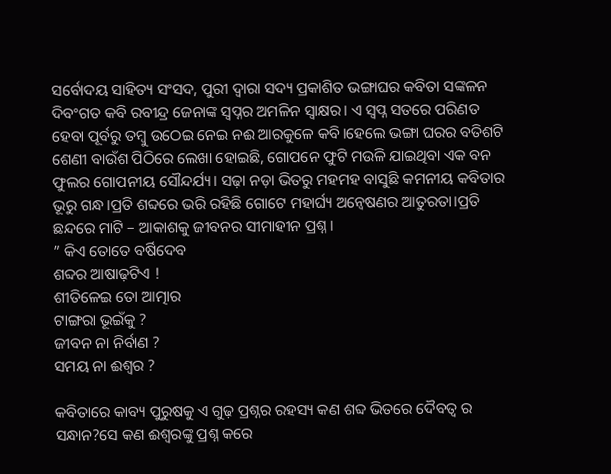ସର୍ବୋଦୟ ସାହିତ୍ୟ ସଂସଦ, ପୁରୀ ଦ୍ଵାରା ସଦ୍ୟ ପ୍ରକାଶିତ ଭଙ୍ଗାଘର କବିତା ସଙ୍କଳନ ଦିବଂଗତ କବି ରବୀନ୍ଦ୍ର ଜେନାଙ୍କ ସ୍ୱପ୍ନର ଅମଳିନ ସ୍ୱାକ୍ଷର। ଏ ସ୍ବପ୍ନ ସତରେ ପରିଣତ ହେବା ପୂର୍ବରୁ ତମ୍ବୁ ଉଠେଇ ନେଇ ନଈ ଆରକୁଳେ କବି।ହେଲେ ଭଙ୍ଗା ଘରର ବତିଶଟି ଶେଣୀ ବାଉଁଶ ପିଠିରେ ଲେଖା ହୋଇଛି, ଗୋପନେ ଫୁଟି ମଉଳି ଯାଇଥିବା ଏକ ବନ ଫୁଲର ଗୋପନୀୟ ସୌନ୍ଦର୍ଯ୍ୟ। ସଢ଼ା ନଡ଼ା ଭିତରୁ ମହମହ ବାସୁଛି କମନୀୟ କବିତାର ଭୂରୁ ଗନ୍ଧ।ପ୍ରତି ଶବ୍ଦରେ ଭରି ରହିଛି ଗୋଟେ ମହାର୍ଘ୍ୟ ଅନ୍ୱେଷଣର ଆତୁରତା।ପ୍ରତି ଛନ୍ଦରେ ମାଟି – ଆକାଶକୁ ଜୀବନର ସୀମାହୀନ ପ୍ରଶ୍ନ।
” କିଏ ତୋତେ ବର୍ଷିଦେବ
ଶବ୍ଦର ଆଷାଢ଼ଟିଏ !
ଶୀତିଳେଇ ତୋ ଆତ୍ମାର
ଟାଙ୍ଗରା ଭୂଇଁକୁ ?
ଜୀବନ ନା ନିର୍ବାଣ ?
ସମୟ ନା ଈଶ୍ୱର ?

କବିତାରେ କାବ୍ୟ ପୁରୁଷକୁ ଏ ଗୁଢ଼ ପ୍ରଶ୍ନର ରହସ୍ୟ କଣ ଶବ୍ଦ ଭିତରେ ଦୈବତ୍ଵ ର ସନ୍ଧାନ?ସେ କଣ ଈଶ୍ୱରଙ୍କୁ ପ୍ରଶ୍ନ କରେ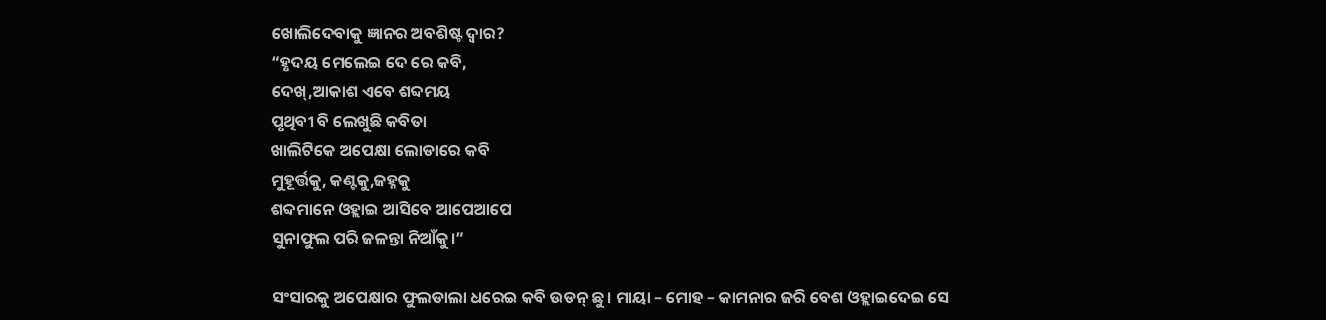ଖୋଲିଦେବାକୁ ଜ୍ଞାନର ଅବଶିଷ୍ଟ ଦ୍ଵାର?
“ହୃଦୟ ମେଲେଇ ଦେ ରେ କବି,
ଦେଖ୍,ଆକାଶ ଏବେ ଶବ୍ଦମୟ
ପୃଥିବୀ ବି ଲେଖୁଛି କବିତା
ଖାଲିଟିକେ ଅପେକ୍ଷା ଲୋଡାରେ କବି
ମୁହୂର୍ତ୍ତକୁ, କଣ୍ଟକୁ,ଜହ୍ନକୁ
ଶବ୍ଦମାନେ ଓହ୍ଲାଇ ଆସିବେ ଆପେଆପେ
ସୁନାଫୁଲ ପରି ଜଳନ୍ତା ନିଆଁକୁ।”

ସଂସାରକୁ ଅପେକ୍ଷାର ଫୁଲଡାଲା ଧରେଇ କବି ଉଡନ୍ ଛୁ। ମାୟା – ମୋହ – କାମନାର ଜରି ବେଶ ଓହ୍ଲାଇଦେଇ ସେ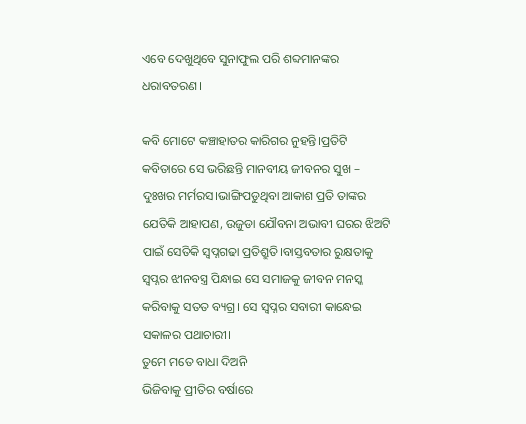ଏବେ ଦେଖୁଥିବେ ସୁନାଫୁଲ ପରି ଶବ୍ଦମାନଙ୍କର ଧରାବତରଣ।

କବି ମୋଟେ କଞ୍ଚାହାତର କାରିଗର ନୁହନ୍ତି।ପ୍ରତିଟି କବିତାରେ ସେ ଭରିଛନ୍ତି ମାନବୀୟ ଜୀବନର ସୁଖ – ଦୁଃଖର ମର୍ମରସ।ଭାଙ୍ଗିପଡୁଥିବା ଆକାଶ ପ୍ରତି ତାଙ୍କର ଯେତିକି ଆହାପଣ, ଉଜୁଡା ଯୌବନା ଅଭାବୀ ଘରର ଝିଅଟି ପାଇଁ ସେତିକି ସ୍ଵପ୍ନଗଢା ପ୍ରତିଶ୍ରୁତି।ବାସ୍ତବତାର ରୁକ୍ଷତାକୁ ସ୍ୱପ୍ନର ଝୀନବସ୍ତ୍ର ପିନ୍ଧାଇ ସେ ସମାଜକୁ ଜୀବନ ମନସ୍କ କରିବାକୁ ସତତ ବ୍ୟଗ୍ର। ସେ ସ୍ୱପ୍ନର ସବାରୀ କାନ୍ଧେଇ ସକାଳର ପଥାଚାରୀ।
ତୁମେ ମତେ ବାଧା ଦିଅନି
ଭିଜିବାକୁ ପ୍ରୀତିର ବର୍ଷାରେ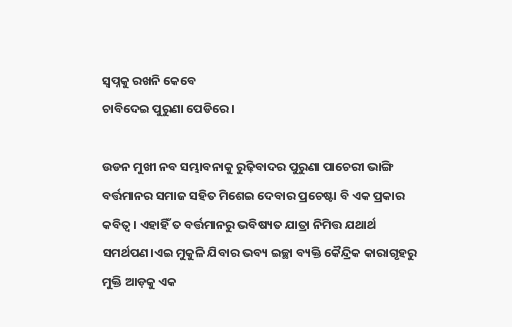ସ୍ବପ୍ନକୁ ରଖନି କେବେ
ଚାବିଦେଇ ପୁରୁଣା ପେଡିରେ।

ଉଡନ ମୁଖୀ ନବ ସମ୍ଭାବନାକୁ ରୁଢ଼ିବାଦର ପୁରୁଣା ପାଚେରୀ ଭାଙ୍ଗି ବର୍ତ୍ତମାନର ସମାଜ ସହିତ ମିଶେଇ ଦେବାର ପ୍ରଚେଷ୍ଟା ବି ଏକ ପ୍ରକାର କବିତ୍ଵ। ଏହାହିଁ ତ ବର୍ତ୍ତମାନରୁ ଭବିଷ୍ୟତ ଯାତ୍ରା ନିମିତ୍ତ ଯଥାର୍ଥ ସମର୍ଥପଣ।ଏଇ ମୁକୁଳି ଯିବାର ଭବ୍ୟ ଇଚ୍ଛା ବ୍ୟକ୍ତି କୈନ୍ଦ୍ରିକ କାରାଗୃହରୁ ମୁକ୍ତି ଆଡ଼କୁ ଏକ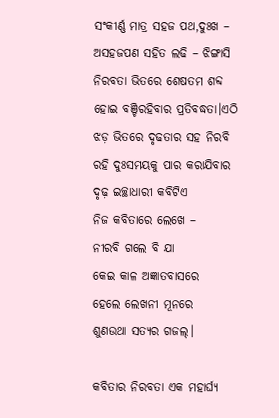ସଂକୀର୍ଣ୍ଣ ମାତ୍ର ସହଜ ପଥ,ଦୁଃଖ – ଅସହଜପଣ ସହିତ ଲଢି – ଝିଙ୍ଗାସି ନିରବତା ଭିତରେ ଶେଷତମ ଶବ୍ଦ ହୋଇ ବଞ୍ଚିରହିବାର ପ୍ରତିବଦ୍ଧତା।ଏଠି ଝଡ଼ ଭିତରେ ଦୃଢତାର ସହ ନିରବି ରହି ଦୁଃସମୟକୁ ପାର କରାଯିବାର ଦୃଢ଼ ଇଚ୍ଛାଧାରୀ କବିଟିଏ
ନିଜ କବିତାରେ ଲେଖେ –
ନୀରବି ଗଲେ ବି ଯା
କେଇ କାଳ ଅଜ୍ଞାତବାସରେ
ହେଲେ ଲେଖନୀ ମୂନରେ
ଶୁଣଉଥା ସତ୍ୟର ଗଜଲ୍।

କବିତାର ନିରବତା ଏକ ମହାର୍ଘ୍ୟ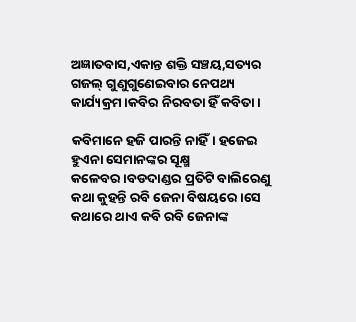ଅଜ୍ଞାତବାସ,ଏକାନ୍ତ ଶକ୍ତି ସଞ୍ଚୟ,ସତ୍ୟର ଗଜଲ୍ ଗୁଣୁଗୁଣେଇବାର ନେପଥ୍ୟ କାର୍ଯ୍ୟକ୍ରମ।କବିର ନିରବତା ହିଁ କବିତା।

କବିମାନେ ହଜି ପାରନ୍ତି ନାହିଁ। ହଜେଇ ହୁଏନା ସେମାନଙ୍କର ସୂକ୍ଷ୍ମ କଳେବର।ବଡଦାଣ୍ଡର ପ୍ରତିଟି ବାଲିରେଣୁ କଥା କୁହନ୍ତି ରବି ଜେନା ବିଷୟରେ।ସେ କଥାରେ ଥାଏ କବି ରବି ଜେନାଙ୍କ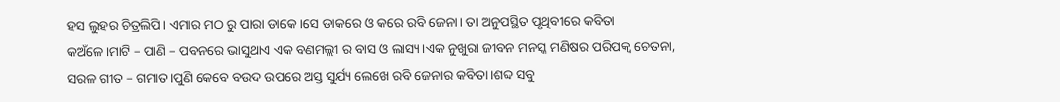ହସ ଲୁହର ଚିତ୍ରଲିପି। ଏମାର ମଠ ରୁ ପାରା ଡାକେ।ସେ ଡାକରେ ଓ କରେ ରବି ଜେନା। ତା ଅନୁପସ୍ଥିତ ପୃଥିବୀରେ କବିତା କଅଁଳେ।ମାଟି – ପାଣି – ପବନରେ ଭାସୁଥାଏ ଏକ ବଣମଲ୍ଲୀ ର ବାସ ଓ ଲାସ୍ୟ।ଏକ ନୁଖୁରା ଜୀବନ ମନସ୍କ ମଣିଷର ପରିପକ୍ବ ଚେତନା, ସରଳ ଗୀତ – ଗମାତ।ପୁଣି କେବେ ବଉଦ ଉପରେ ଅସ୍ତ ସୁର୍ଯ୍ୟ ଲେଖେ ରବି ଜେନାର କବିତା।ଶବ୍ଦ ସବୁ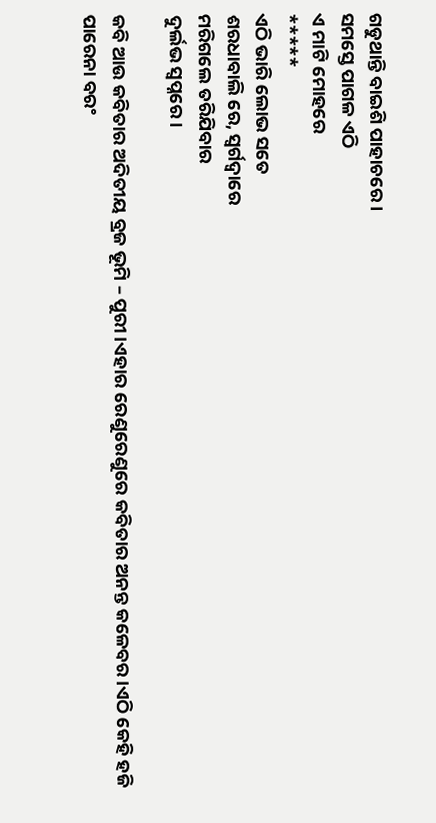ଗଡୁଥାନ୍ତି ବାଇଶି ପାହାଚରେ।
ସମସ୍ତେ ପାଗଳ ଏଠି
ଏ ମାଟି ମୋହରେ
*****
ଏଠି ଭାରି ଲୋଭ ସତେ
ଶରଧାବାଲି ରେ, ସ୍ଵର୍ଗଦ୍ଵାରେ
ମରିଗଲେ ତରିଯିବାର
ଦୁର୍ଲଭ ସ୍ୱପ୍ନରେ।

କବି ଆଉ କବିତାର ଅଦିତୀୟ ବ୍ରଜ ଭୂମି – ପୁରୀ।ଏହାର ରେଣୁରେଣୁରେ କବିତାର ଅନନ୍ତ କଳେବର।ଏଠି କେହି ହଜି ପାରେନା ବରଂ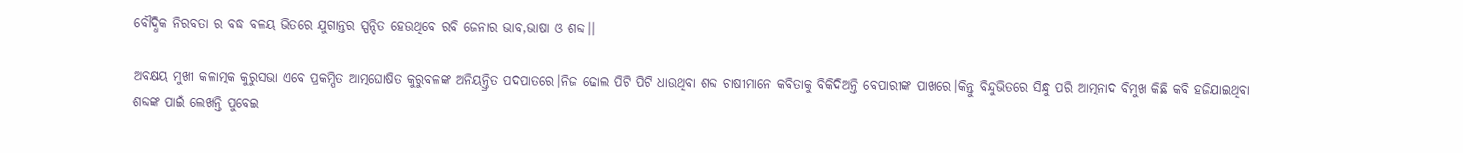ବୌଦ୍ଧିକ ନିରବତା ର ବଦ୍ଧ ବଳୟ ଭିତରେ ଯୁଗାନ୍ତର ସ୍ପନ୍ଦିତ ହେଉଥିବେ ରବି ଜେନାର ଭାବ,ଭାଷା ଓ ଶବ୍ଦ।।

ଅବକ୍ଷୟ ମୁଖୀ କଳାତ୍ମକ କୁରୁସଭା ଏବେ ପ୍ରକମ୍ପିତ ଆତ୍ମଘୋଷିତ କୁରୁବଳଙ୍କ ଅନିୟନ୍ତ୍ରିତ ପଦପାତରେ।ନିଜ ଢୋଲ ପିଟି ପିଟି ଧାଉଥିବା ଶବ୍ଦ ଚାଷୀମାନେ କବିତାକୁ ବିକିଦିଅନ୍ତି ବେପାରୀଙ୍କ ପାଖରେ।କିନ୍ତୁ ବିନ୍ଦୁଭିତରେ ସିନ୍ଧୁ ପରି ଆତ୍ମନାଦ ବିମୁଖ କିଛି କବି ହଜିଯାଇଥିବା ଶବ୍ଦଙ୍କ ପାଇଁ ଲେଖନ୍ତି ପୁବେଇ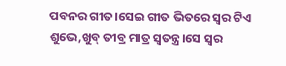ପବନର ଗୀତ।ସେଇ ଗୀତ ଭିତରେ ସ୍ୱର ଟିଏ ଶୁଭେ,ଖୁବ୍ ତୀବ୍ର ମାତ୍ର ସ୍ଵତନ୍ତ୍ର।ସେ ସ୍ୱର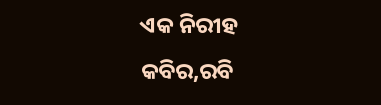ଏକ ନିରୀହ କବିର,ରବି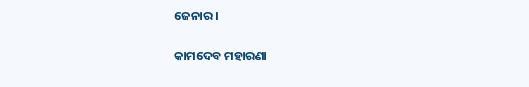ଜେନାର।

କାମଦେବ ମହାରଣା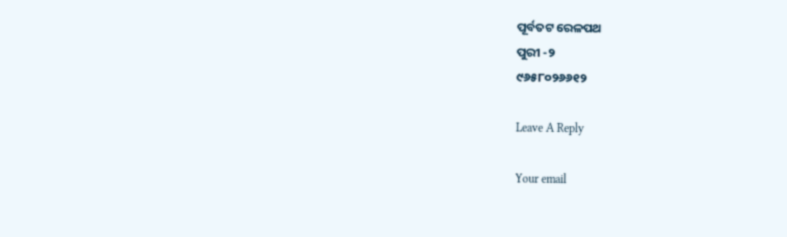ପୂର୍ବତଟ ରେଳପଥ
ପୁରୀ -୨
୯୬୫୮୦୨୬୬୧୨

Leave A Reply

Your email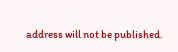address will not be published.